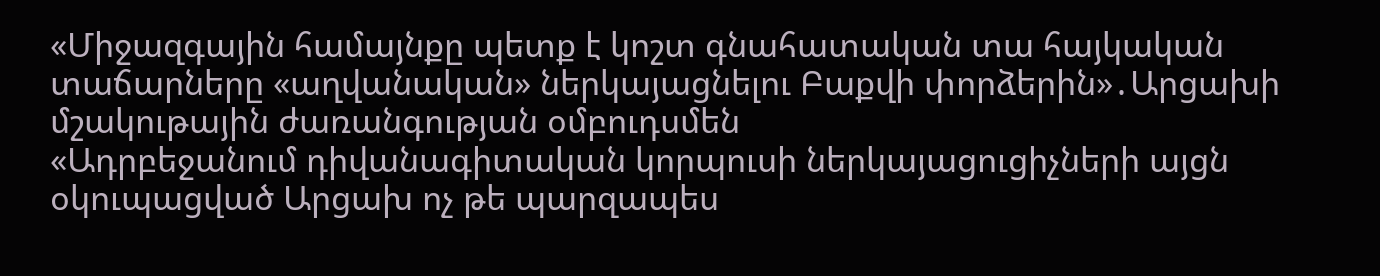«Միջազգային համայնքը պետք է կոշտ գնահատական տա հայկական տաճարները «աղվանական» ներկայացնելու Բաքվի փորձերին»․Արցախի մշակութային ժառանգության օմբուդսմեն
«Ադրբեջանում դիվանագիտական կորպուսի ներկայացուցիչների այցն օկուպացված Արցախ ոչ թե պարզապես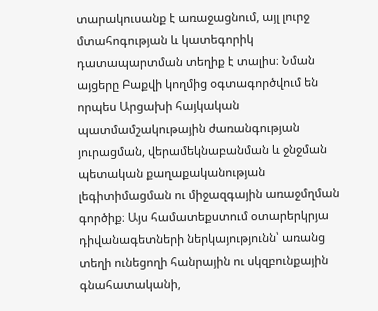տարակուսանք է առաջացնում, այլ լուրջ մտահոգության և կատեգորիկ դատապարտման տեղիք է տալիս։ Նման այցերը Բաքվի կողմից օգտագործվում են որպես Արցախի հայկական պատմամշակութային ժառանգության յուրացման, վերամեկնաբանման և ջնջման պետական քաղաքականության լեգիտիմացման ու միջազգային առաջմղման գործիք։ Այս համատեքստում օտարերկրյա դիվանագետների ներկայությունն՝ առանց տեղի ունեցողի հանրային ու սկզբունքային գնահատականի,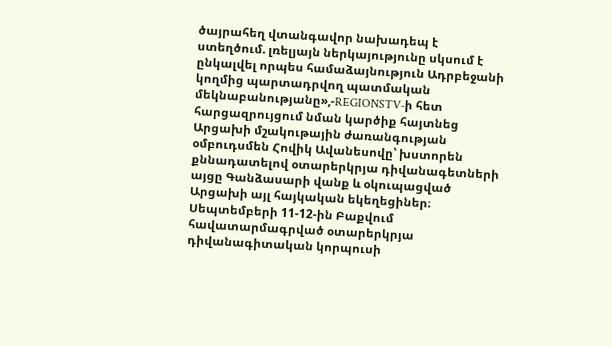ծայրահեղ վտանգավոր նախադեպ է ստեղծում. լռելյայն ներկայությունը սկսում է ընկալվել որպես համաձայնություն Ադրբեջանի կողմից պարտադրվող պատմական մեկնաբանությանը»,-REGIONSTV-ի հետ հարցազրույցում նման կարծիք հայտնեց Արցախի մշակութային ժառանգության օմբուդսմեն Հովիկ Ավանեսովը՝ խստորեն քննադատելով օտարերկրյա դիվանագետների այցը Գանձասարի վանք և օկուպացված Արցախի այլ հայկական եկեղեցիներ։
Սեպտեմբերի 11-12-ին Բաքվում հավատարմագրված օտարերկրյա դիվանագիտական կորպուսի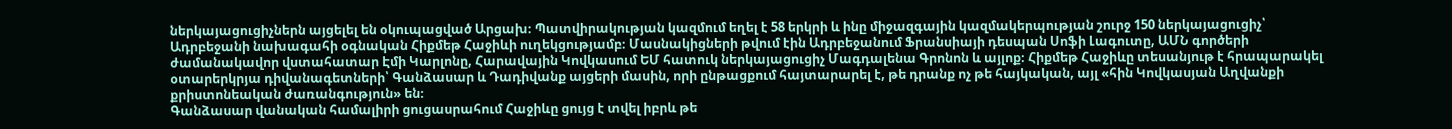ներկայացուցիչներն այցելել են օկուպացված Արցախ։ Պատվիրակության կազմում եղել է 58 երկրի և ինը միջազգային կազմակերպության շուրջ 150 ներկայացուցիչ՝ Ադրբեջանի նախագահի օգնական Հիքմեթ Հաջիևի ուղեկցությամբ։ Մասնակիցների թվում էին Ադրբեջանում Ֆրանսիայի դեսպան Սոֆի Լագուտը, ԱՄՆ գործերի ժամանակավոր վստահատար Էմի Կարլոնը, Հարավային Կովկասում ԵՄ հատուկ ներկայացուցիչ Մագդալենա Գրոնոն և այլոք։ Հիքմեթ Հաջիևը տեսանյութ է հրապարակել օտարերկրյա դիվանագետների՝ Գանձասար և Դադիվանք այցերի մասին, որի ընթացքում հայտարարել է, թե դրանք ոչ թե հայկական, այլ «հին Կովկասյան Աղվանքի քրիստոնեական ժառանգություն» են։
Գանձասար վանական համալիրի ցուցասրահում Հաջիևը ցույց է տվել իբրև թե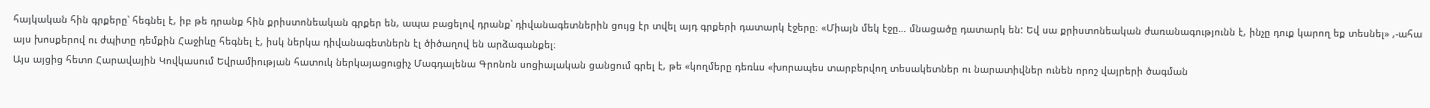հայկական հին գրքերը՝ հեգնել է, իբ թե դրանք հին քրիստոնեական գրքեր են, ապա բացելով դրանք՝ դիվանագետներին ցույց էր տվել այդ գրքերի դատարկ էջերը։ «Միայն մեկ էջը… մնացածը դատարկ են: Եվ սա քրիստոնեական ժառանագությունն է, ինչը դուք կարող եք տեսնել» ,-ահա այս խոսքերով ու ժպիտը դեմքին Հաջիևը հեգնել է, իսկ ներկա դիվանագետներն էլ ծիծաղով են արձագանքել։
Այս այցից հետո Հարավային Կովկասում Եվրամիության հատուկ ներկայացուցիչ Մագդալենա Գրոնոն սոցիալական ցանցում գրել է, թե «կողմերը դեռևս «խորապես տարբերվող տեսակետներ ու նարատիվներ ունեն որոշ վայրերի ծագման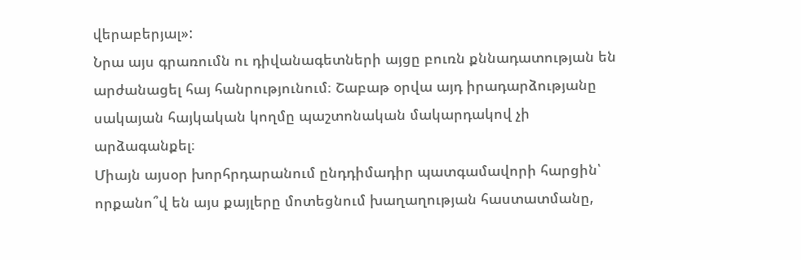վերաբերյալ»:
Նրա այս գրառումն ու դիվանագետների այցը բուռն քննադատության են արժանացել հայ հանրությունում։ Շաբաթ օրվա այդ իրադարձությանը սակայան հայկական կողմը պաշտոնական մակարդակով չի արձագանքել։
Միայն այսօր խորհրդարանում ընդդիմադիր պատգամավորի հարցին՝ որքանո՞վ են այս քայլերը մոտեցնում խաղաղության հաստատմանը,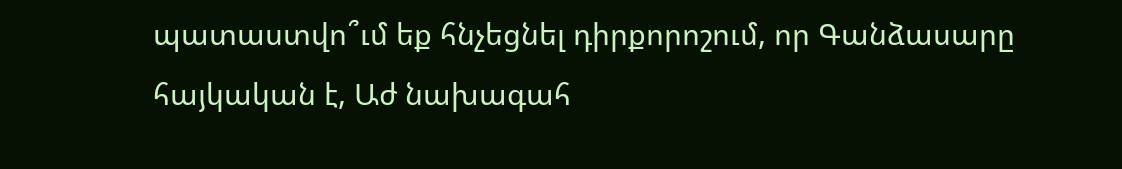պատաստվո՞ւմ եք հնչեցնել դիրքորոշում, որ Գանձասարը հայկական է, Աժ նախագահ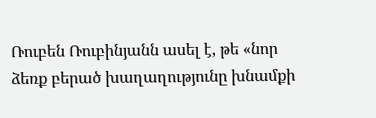Ռուբեն Ռուբինյանն ասել է, թե «նոր ձեռք բերած խաղաղությունը խնամքի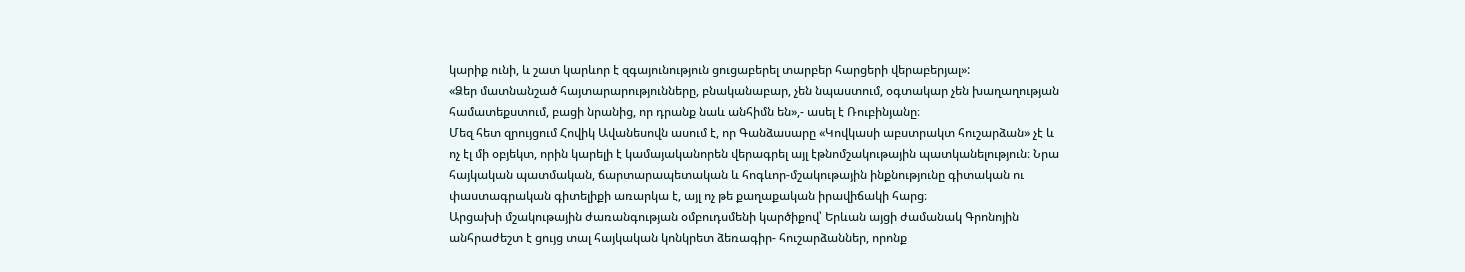կարիք ունի, և շատ կարևոր է զգայունություն ցուցաբերել տարբեր հարցերի վերաբերյալ»:
«Ձեր մատնանշած հայտարարությունները, բնականաբար, չեն նպաստում, օգտակար չեն խաղաղության համատեքստում, բացի նրանից, որ դրանք նաև անհիմն են»,- ասել է Ռուբինյանը։
Մեզ հետ զրույցում Հովիկ Ավանեսովն ասում է, որ Գանձասարը «Կովկասի աբստրակտ հուշարձան» չէ և ոչ էլ մի օբյեկտ, որին կարելի է կամայականորեն վերագրել այլ էթնոմշակութային պատկանելություն։ Նրա հայկական պատմական, ճարտարապետական և հոգևոր-մշակութային ինքնությունը գիտական ու փաստագրական գիտելիքի առարկա է, այլ ոչ թե քաղաքական իրավիճակի հարց։
Արցախի մշակութային ժառանգության օմբուդսմենի կարծիքով՝ Երևան այցի ժամանակ Գրոնոյին անհրաժեշտ է ցույց տալ հայկական կոնկրետ ձեռագիր- հուշարձաններ, որոնք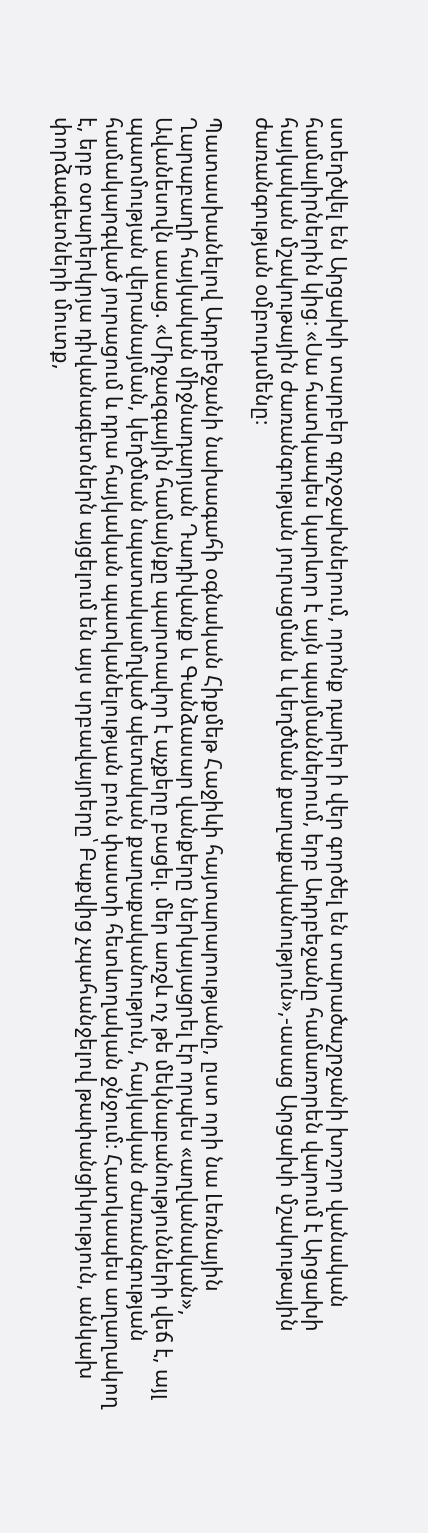ստեղծվել են Արցախի տարբեր գրչօջախներում, որոնք դարեր ի վեր գործել են տարածաշրջանի խոշոր վանական համալիրներին կից։ «Սա հատկապես կարևոր է այն պայմաններում, երբ Ադրբեջանը համառորեն վարում է Արցախի հայկական մշակութային ժառանգության յուրացման և կեղծման քաղաքականություն»,-ասաց Արցախի մշակութային ժառանգության օմբուդսմենը։

Պատասխանելով Ադրբեջանի նախագահի օգնական Հիքմեթ Հաջիևի հայտարարությանը, ըստ որի նա Լեռնային Ղարաբաղի հայկական միջնադարյան Դադիվանք և Գանձասար վանքերը ներկայացրել էր որպես «աղվանական», Ավանեսովն ասաց. «Միջազգային համայնքը պարտավոր է աչքերը բացել. մեր առջև ոչ թե մեկնաբանությունների վեճ է, այլ պատմության վերանայման, կեղծման նպատակամղված պետական քաղաքականություն, հայկական ժառանգության համակարգված յուրացում և դրա հայկական պատկանելության բուն փաստի հետևողական ջնջում։ Հատկապես աղաղակող է, երբ օտարերկրյա դիվանագետներն այցելում են այս սրբավայրերը՝ Բաքվից չպահանջելով թափանցիկություն, անկախ փորձագետների մուտք,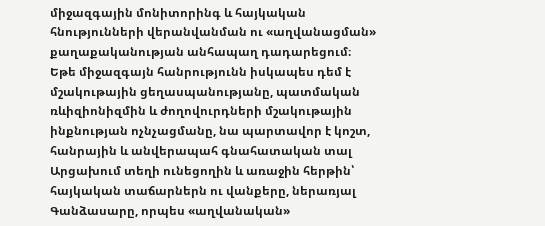միջազգային մոնիտորինգ և հայկական հնությունների վերանվանման ու «աղվանացման» քաղաքականության անհապաղ դադարեցում։ Եթե միջազգայն հանրությունն իսկապես դեմ է մշակութային ցեղասպանությանը, պատմական ռևիզիոնիզմին և ժողովուրդների մշակութային ինքնության ոչնչացմանը, նա պարտավոր է կոշտ, հանրային և անվերապահ գնահատական տալ Արցախում տեղի ունեցողին և առաջին հերթին՝ հայկական տաճարներն ու վանքերը, ներառյալ Գանձասարը, որպես «աղվանական»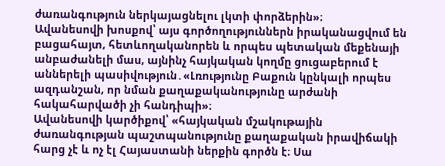ժառանգություն ներկայացնելու լկտի փորձերին»։
Ավանեսովի խոսքով՝ այս գործողություններն իրականացվում են բացահայտ, հետևողականորեն և որպես պետական մեքենայի անբաժանելի մաս, այնինչ հայկական կողմը ցուցաբերում է աններելի պասիվություն․«Լռությունը Բաքուն կընկալի որպես ազդանշան, որ նման քաղաքականությունը արժանի հակահարվածի չի հանդիպի»։
Ավանեսովի կարծիքով՝ «հայկական մշակութային ժառանգության պաշտպանությունը քաղաքական իրավիճակի հարց չէ և ոչ էլ Հայաստանի ներքին գործն է։ Սա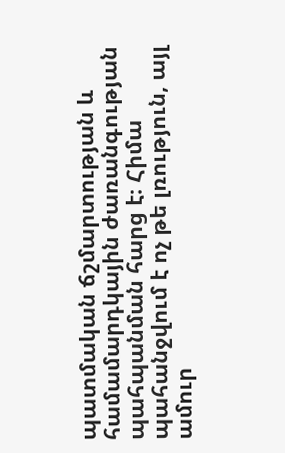պատմական ճշմարտության և համամարդկային ժառանգության պահպանման հարց է։ Հիմա պահանջվում է ոչ թե լռություն, այլ ամուր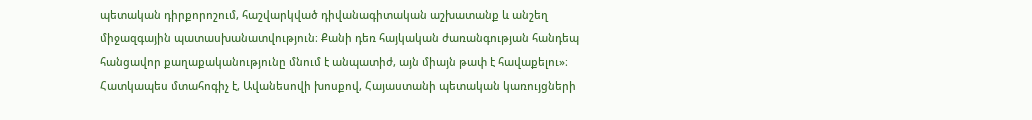պետական դիրքորոշում, հաշվարկված դիվանագիտական աշխատանք և անշեղ միջազգային պատասխանատվություն։ Քանի դեռ հայկական ժառանգության հանդեպ հանցավոր քաղաքականությունը մնում է անպատիժ, այն միայն թափ է հավաքելու»։
Հատկապես մտահոգիչ է, Ավանեսովի խոսքով, Հայաստանի պետական կառույցների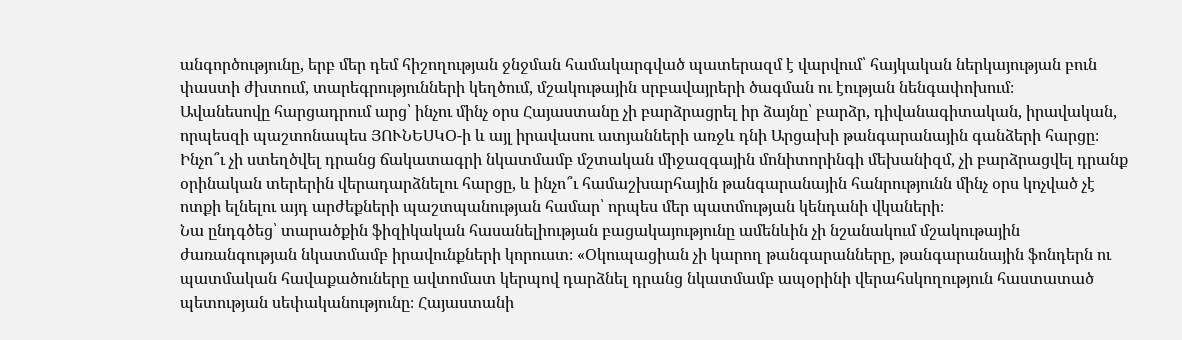անգործությունը, երբ մեր դեմ հիշողության ջնջման համակարգված պատերազմ է վարվում՝ հայկական ներկայության բուն փաստի ժխտում, տարեգրությունների կեղծում, մշակութային սրբավայրերի ծագման ու էության նենգափոխում։
Ավանեսովը հարցադրում արց՝ ինչու մինչ օրս Հայաստանը չի բարձրացրել իր ձայնը՝ բարձր, դիվանագիտական, իրավական, որպեսզի պաշտոնապես ՅՈՒՆԵՍԿՕ-ի և այլ իրավասու ատյանների առջև դնի Արցախի թանգարանային գանձերի հարցը։ Ինչո՞ւ չի ստեղծվել դրանց ճակատագրի նկատմամբ մշտական միջազգային մոնիտորինգի մեխանիզմ, չի բարձրացվել դրանք օրինական տերերին վերադարձնելու հարցը, և ինչո՞ւ համաշխարհային թանգարանային հանրությունն մինչ օրս կոչված չէ ոտքի ելնելու այդ արժեքների պաշտպանության համար՝ որպես մեր պատմության կենդանի վկաների։
Նա ընդգծեց՝ տարածքին ֆիզիկական հասանելիության բացակայությունը ամենևին չի նշանակում մշակութային ժառանգության նկատմամբ իրավունքների կորուստ։ «Օկուպացիան չի կարող թանգարանները, թանգարանային ֆոնդերն ու պատմական հավաքածուները ավտոմատ կերպով դարձնել դրանց նկատմամբ ապօրինի վերահսկողություն հաստատած պետության սեփականությունը։ Հայաստանի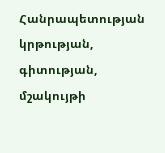Հանրապետության կրթության, գիտության, մշակույթի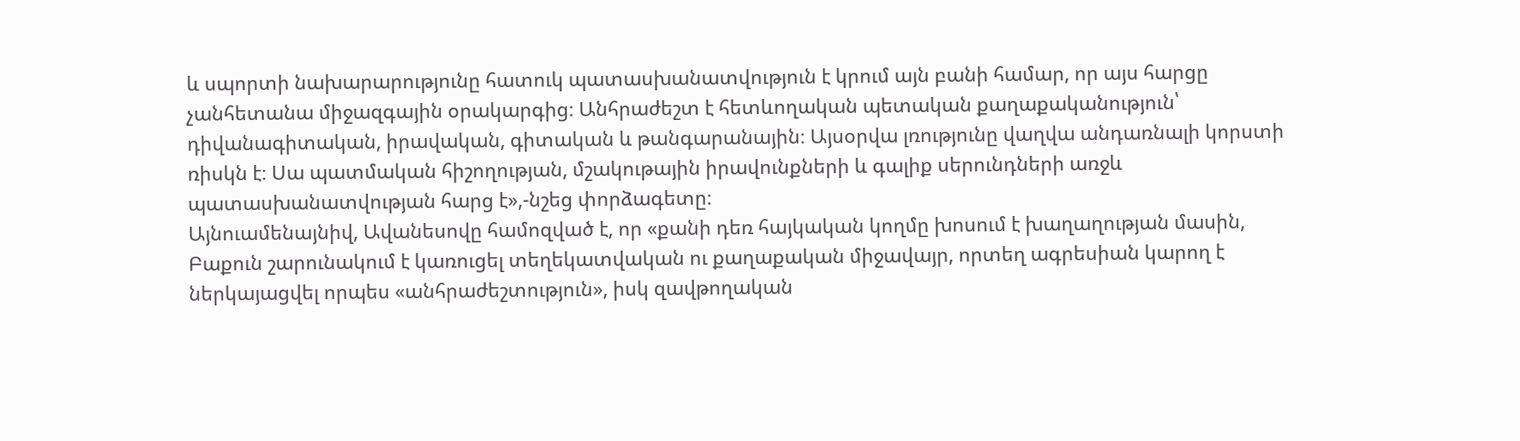և սպորտի նախարարությունը հատուկ պատասխանատվություն է կրում այն բանի համար, որ այս հարցը չանհետանա միջազգային օրակարգից։ Անհրաժեշտ է հետևողական պետական քաղաքականություն՝ դիվանագիտական, իրավական, գիտական և թանգարանային։ Այսօրվա լռությունը վաղվա անդառնալի կորստի ռիսկն է։ Սա պատմական հիշողության, մշակութային իրավունքների և գալիք սերունդների առջև պատասխանատվության հարց է»,-նշեց փորձագետը։
Այնուամենայնիվ, Ավանեսովը համոզված է, որ «քանի դեռ հայկական կողմը խոսում է խաղաղության մասին, Բաքուն շարունակում է կառուցել տեղեկատվական ու քաղաքական միջավայր, որտեղ ագրեսիան կարող է ներկայացվել որպես «անհրաժեշտություն», իսկ զավթողական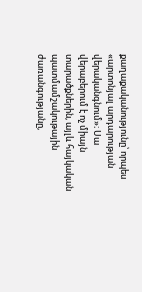քաղաքականությունը՝ որպես «արտոնյալ արդարության վերականգնում»։ Սա վերաբերում է ոչ միայն տարածքներին, այլև հայկական պատմամշակութային ժառանգությանը,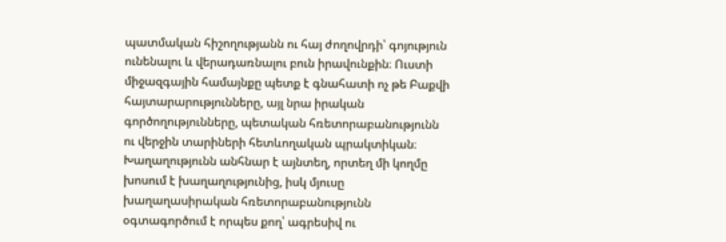պատմական հիշողությանն ու հայ ժողովրդի՝ գոյություն ունենալու և վերադառնալու բուն իրավունքին։ Ուստի միջազգային համայնքը պետք է գնահատի ոչ թե Բաքվի հայտարարությունները, այլ նրա իրական գործողությունները, պետական հռետորաբանությունն ու վերջին տարիների հետևողական պրակտիկան։ Խաղաղությունն անհնար է այնտեղ, որտեղ մի կողմը խոսում է խաղաղությունից, իսկ մյուսը խաղաղասիրական հռետորաբանությունն օգտագործում է որպես քող՝ ագրեսիվ ու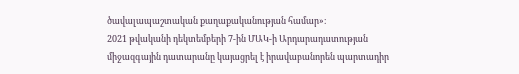ծավալապաշտական քաղաքականության համար»։
2021 թվականի դեկտեմբերի 7-ին ՄԱԿ-ի Արդարադատության միջազգային դատարանը կայացրել է իրավաբանորեն պարտադիր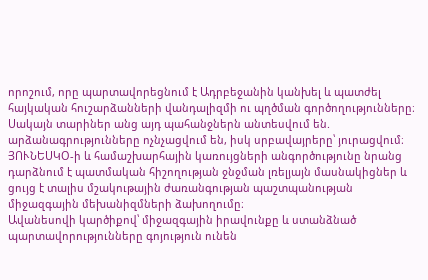որոշում, որը պարտավորեցնում է Ադրբեջանին կանխել և պատժել հայկական հուշարձանների վանդալիզմի ու պղծման գործողությունները։ Սակայն տարիներ անց այդ պահանջներն անտեսվում են. արձանագրությունները ոչնչացվում են, իսկ սրբավայրերը՝ յուրացվում։ ՅՈՒՆԵՍԿՕ-ի և համաշխարհային կառույցների անգործությունը նրանց դարձնում է պատմական հիշողության ջնջման լռելյայն մասնակիցներ և ցույց է տալիս մշակութային ժառանգության պաշտպանության միջազգային մեխանիզմների ձախողումը։
Ավանեսովի կարծիքով՝ միջազգային իրավունքը և ստանձնած պարտավորությունները գոյություն ունեն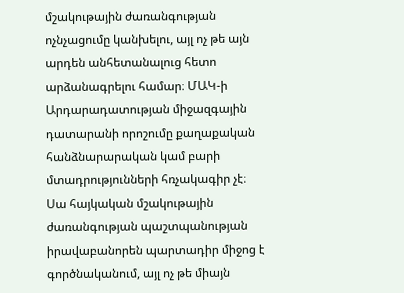մշակութային ժառանգության ոչնչացումը կանխելու, այլ ոչ թե այն արդեն անհետանալուց հետո արձանագրելու համար։ ՄԱԿ-ի Արդարադատության միջազգային դատարանի որոշումը քաղաքական հանձնարարական կամ բարի մտադրությունների հռչակագիր չէ։ Սա հայկական մշակութային ժառանգության պաշտպանության իրավաբանորեն պարտադիր միջոց է գործնականում, այլ ոչ թե միայն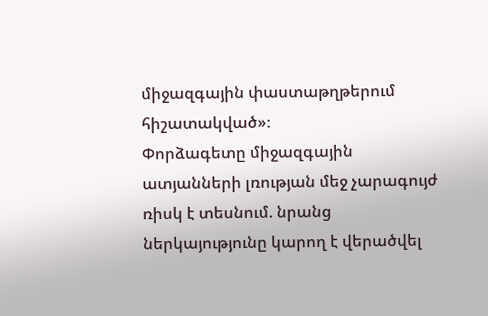միջազգային փաստաթղթերում հիշատակված»։
Փորձագետը միջազգային ատյանների լռության մեջ չարագույժ ռիսկ է տեսնում. նրանց ներկայությունը կարող է վերածվել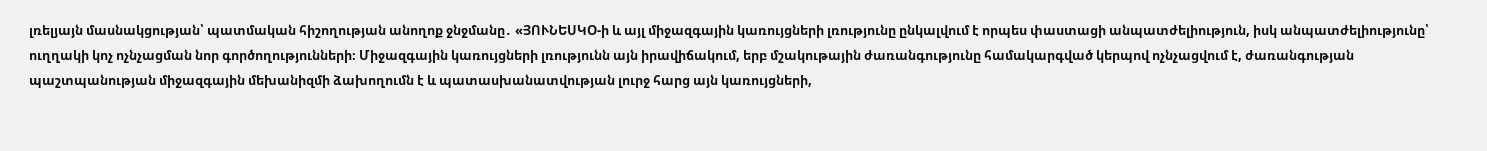լռելյայն մասնակցության՝ պատմական հիշողության անողոք ջնջմանը․ «ՅՈՒՆԵՍԿՕ-ի և այլ միջազգային կառույցների լռությունը ընկալվում է որպես փաստացի անպատժելիություն, իսկ անպատժելիությունը՝ ուղղակի կոչ ոչնչացման նոր գործողությունների։ Միջազգային կառույցների լռությունն այն իրավիճակում, երբ մշակութային ժառանգությունը համակարգված կերպով ոչնչացվում է, ժառանգության պաշտպանության միջազգային մեխանիզմի ձախողումն է և պատասխանատվության լուրջ հարց այն կառույցների,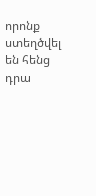որոնք ստեղծվել են հենց դրա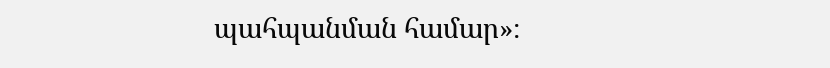պահպանման համար»։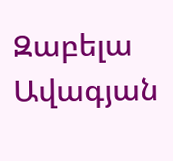Զաբելա Ավագյան